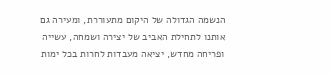הנשמה הגדולה של היקום מתעוררת, ומעירה גם אותנו לתחילת האביב של יצירה ושמחה, עשייה ופריחה מחדש, יציאה מעבדות לחרות בכל ימות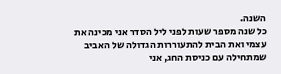השנה.
כל שנה מספר שעות לפני ליל הסדר אני מכינה את עצמי ואת הבית להתעוררות הגדולה של האביב שמתחילה עם כניסת החג, אני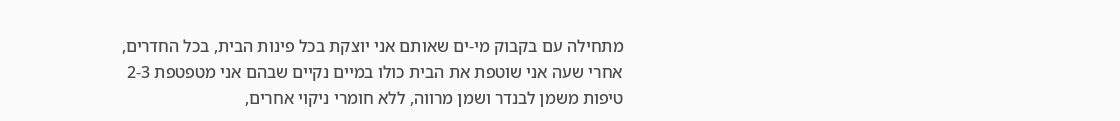מתחילה עם בקבוק מי-ים שאותם אני יוצקת בכל פינות הבית, בכל החדרים, אחרי שעה אני שוטפת את הבית כולו במיים נקיים שבהם אני מטפטפת 2-3 טיפות משמן לבנדר ושמן מרווה, ללא חומרי ניקוי אחרים,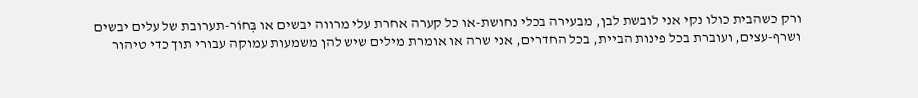ורק כשהבית כולו נקי אני לובשת לבן, מבעירה בכלי נחושת-או כל קערה אחרת עלי מרווה יבשים או בְּחוֹר-תערובת של עלים יבשים ושרף-עצים, ועוברת בכל פינות הביית, בכל החדרים, אני שרה או אומרת מילים שיש להן משמעות עמוקה עבורי תוך כדי טיהור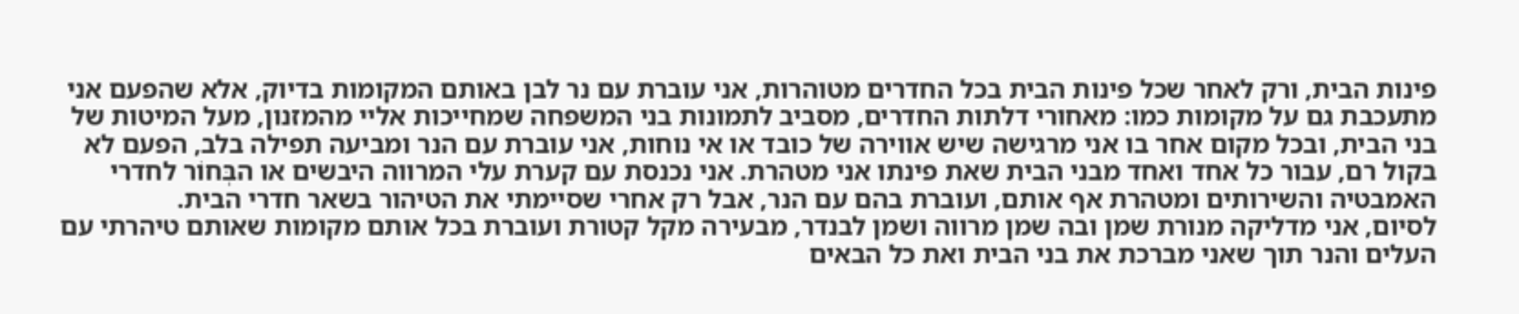פינות הבית, ורק לאחר שכל פינות הבית בכל החדרים מטוהרות, אני עוברת עם נר לבן באותם המקומות בדיוק, אלא שהפעם אני מתעכבת גם על מקומות כמו: מאחורי דלתות החדרים, מסביב לתמונות בני המשפחה שמחייכות אליי מהמזנון, מעל המיטות של בני הבית, ובכל מקום אחר בו אני מרגישה שיש אווירה של כובד או אי נוחות, אני עוברת עם הנר ומביעה תפילה בלב, הפעם לא בקול רם, עבור כל אחד ואחד מבני הבית שאת פינתו אני מטהרת. אני נכנסת עם קערת עלי המרווה היבשים או הבְּחוֹר לחדרי האמבטיה והשירותים ומטהרת אף אותם, ועוברת בהם עם הנר, אבל רק אחרי שסיימתי את הטיהור בשאר חדרי הבית.
לסיום, אני מדליקה מנורת שמן ובה שמן מרווה ושמן לבנדר, מבעירה מקל קטורת ועוברת בכל אותם מקומות שאותם טיהרתי עם העלים והנר תוך שאני מברכת את בני הבית ואת כל הבאים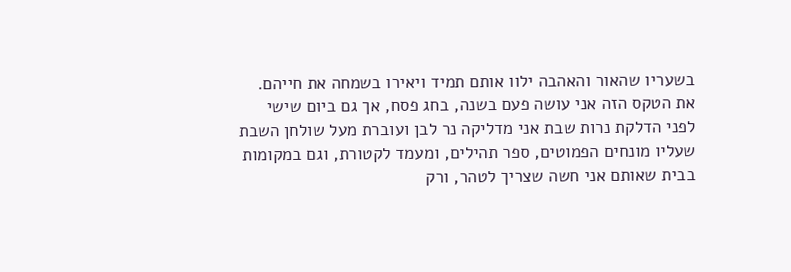בשעריו שהאור והאהבה ילוו אותם תמיד ויאירו בשמחה את חייהם.
את הטקס הזה אני עושה פעם בשנה, בחג פסח, אך גם ביום שישי לפני הדלקת נרות שבת אני מדליקה נר לבן ועוברת מעל שולחן השבת שעליו מונחים הפמוטים, ספר תהילים, ומעמד לקטורת, וגם במקומות בבית שאותם אני חשה שצריך לטהר, ורק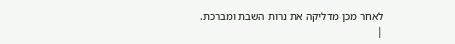לאחר מכן מדליקה את נרות השבת ומברכת.
|